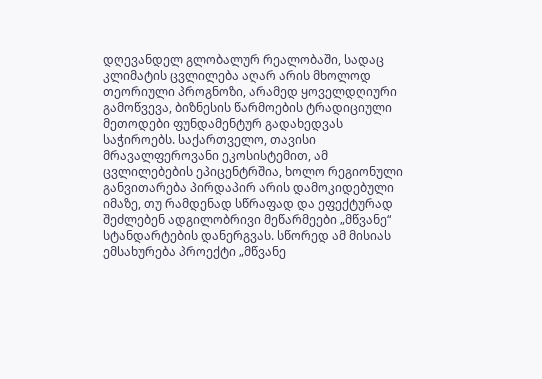დღევანდელ გლობალურ რეალობაში, სადაც კლიმატის ცვლილება აღარ არის მხოლოდ თეორიული პროგნოზი, არამედ ყოველდღიური გამოწვევა, ბიზნესის წარმოების ტრადიციული მეთოდები ფუნდამენტურ გადახედვას საჭიროებს. საქართველო, თავისი მრავალფეროვანი ეკოსისტემით, ამ ცვლილებების ეპიცენტრშია, ხოლო რეგიონული განვითარება პირდაპირ არის დამოკიდებული იმაზე, თუ რამდენად სწრაფად და ეფექტურად შეძლებენ ადგილობრივი მეწარმეები „მწვანე“ სტანდარტების დანერგვას. სწორედ ამ მისიას ემსახურება პროექტი „მწვანე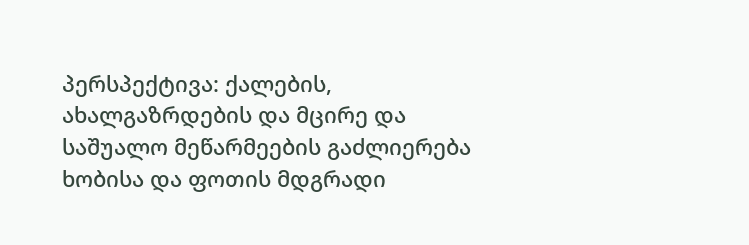პერსპექტივა: ქალების, ახალგაზრდების და მცირე და საშუალო მეწარმეების გაძლიერება ხობისა და ფოთის მდგრადი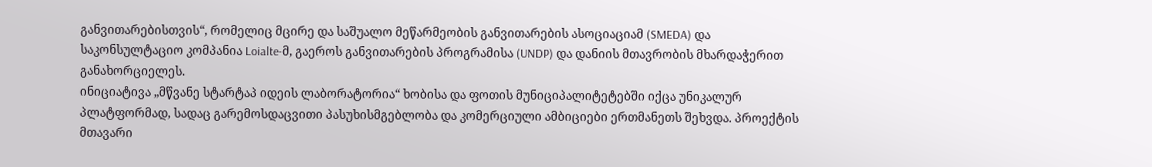განვითარებისთვის“, რომელიც მცირე და საშუალო მეწარმეობის განვითარების ასოციაციამ (SMEDA) და საკონსულტაციო კომპანია Loialte-მ, გაეროს განვითარების პროგრამისა (UNDP) და დანიის მთავრობის მხარდაჭერით განახორციელეს.
ინიციატივა „მწვანე სტარტაპ იდეის ლაბორატორია“ ხობისა და ფოთის მუნიციპალიტეტებში იქცა უნიკალურ პლატფორმად, სადაც გარემოსდაცვითი პასუხისმგებლობა და კომერციული ამბიციები ერთმანეთს შეხვდა. პროექტის მთავარი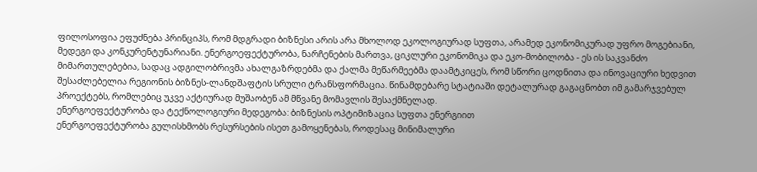ფილოსოფია ეფუძნება პრინციპს, რომ მდგრადი ბიზნესი არის არა მხოლოდ ეკოლოგიურად სუფთა, არამედ ეკონომიკურად უფრო მოგებიანი, მედეგი და კონკურენტუნარიანი. ენერგოეფექტურობა, ნარჩენების მართვა, ციკლური ეკონომიკა და ეკო-მობილობა - ეს ის საკვანძო მიმართულებებია, სადაც ადგილობრივმა ახალგაზრდებმა და ქალმა მეწარმეებმა დაამტკიცეს, რომ სწორი ცოდნითა და ინოვაციური ხედვით შესაძლებელია რეგიონის ბიზნეს-ლანდშაფტის სრული ტრანსფორმაცია. წინამდებარე სტატიაში დეტალურად გაგაცნობთ იმ გამარჯვებულ პროექტებს, რომლებიც უკვე აქტიურად მუშაობენ ამ მწვანე მომავლის შესაქმნელად.
ენერგოეფექტურობა და ტექნოლოგიური მედეგობა: ბიზნესის ოპტიმიზაცია სუფთა ენერგიით
ენერგოეფექტურობა გულისხმობს რესურსების ისეთ გამოყენებას, როდესაც მინიმალური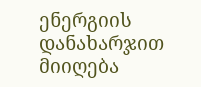ენერგიის დანახარჯით მიიღება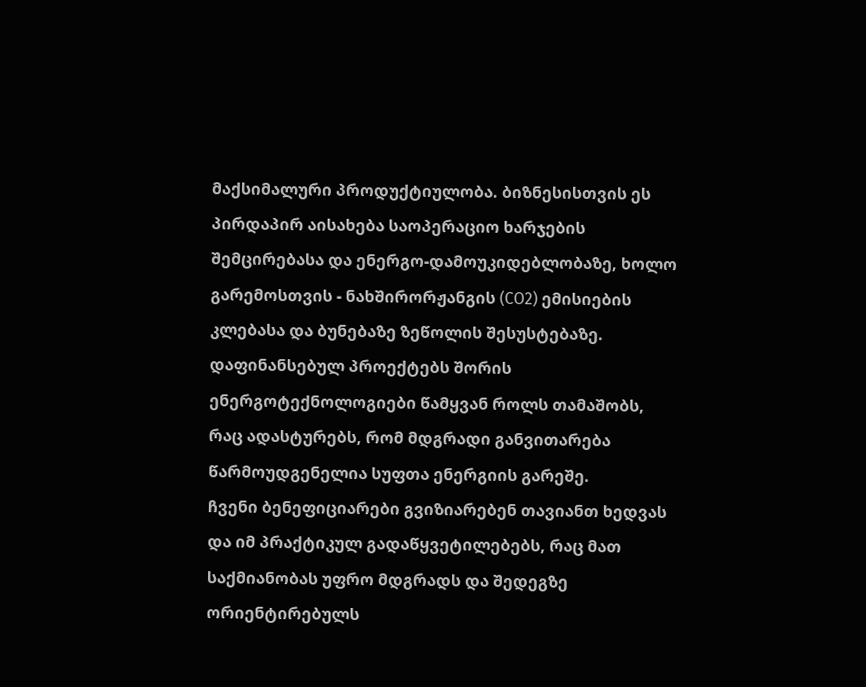მაქსიმალური პროდუქტიულობა. ბიზნესისთვის ეს პირდაპირ აისახება საოპერაციო ხარჯების შემცირებასა და ენერგო-დამოუკიდებლობაზე, ხოლო გარემოსთვის - ნახშირორჟანგის (CO2) ემისიების კლებასა და ბუნებაზე ზეწოლის შესუსტებაზე. დაფინანსებულ პროექტებს შორის ენერგოტექნოლოგიები წამყვან როლს თამაშობს, რაც ადასტურებს, რომ მდგრადი განვითარება წარმოუდგენელია სუფთა ენერგიის გარეშე.
ჩვენი ბენეფიციარები გვიზიარებენ თავიანთ ხედვას და იმ პრაქტიკულ გადაწყვეტილებებს, რაც მათ საქმიანობას უფრო მდგრადს და შედეგზე ორიენტირებულს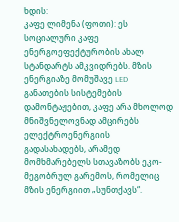ხდის:
კაფე ლიმენა (ფოთი): ეს სოციალური კაფე ენერგოეფექტურობის ახალ სტანდარტს ამკვიდრებს. მზის ენერგიაზე მომუშავე LED განათების სისტემების დამონტაჟებით, კაფე არა მხოლოდ მნიშვნელოვნად ამცირებს ელექტროენერგიის გადასახადებს, არამედ მომხმარებელს სთავაზობს ეკო-მეგობრულ გარემოს, რომელიც მზის ენერგიით „სუნთქავს“.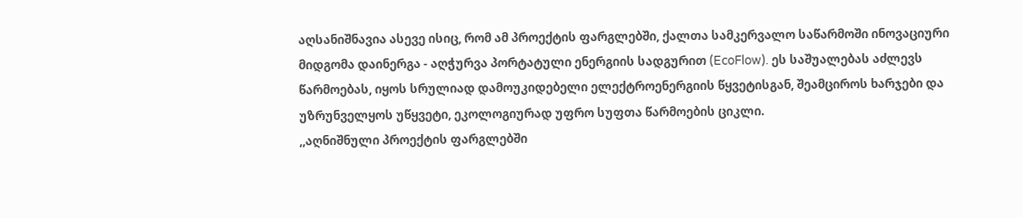აღსანიშნავია ასევე ისიც, რომ ამ პროექტის ფარგლებში, ქალთა სამკერვალო საწარმოში ინოვაციური მიდგომა დაინერგა - აღჭურვა პორტატული ენერგიის სადგურით (EcoFlow). ეს საშუალებას აძლევს წარმოებას, იყოს სრულიად დამოუკიდებელი ელექტროენერგიის წყვეტისგან, შეამციროს ხარჯები და უზრუნველყოს უწყვეტი, ეკოლოგიურად უფრო სუფთა წარმოების ციკლი.
,,აღნიშნული პროექტის ფარგლებში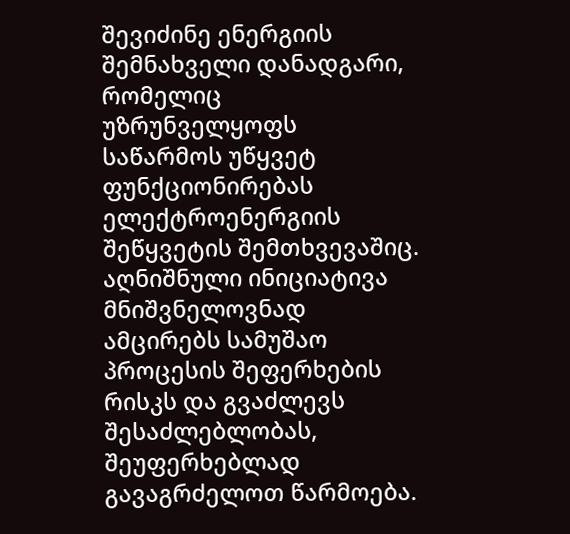შევიძინე ენერგიის შემნახველი დანადგარი, რომელიც უზრუნველყოფს საწარმოს უწყვეტ ფუნქციონირებას ელექტროენერგიის შეწყვეტის შემთხვევაშიც. აღნიშნული ინიციატივა მნიშვნელოვნად ამცირებს სამუშაო პროცესის შეფერხების რისკს და გვაძლევს შესაძლებლობას, შეუფერხებლად გავაგრძელოთ წარმოება.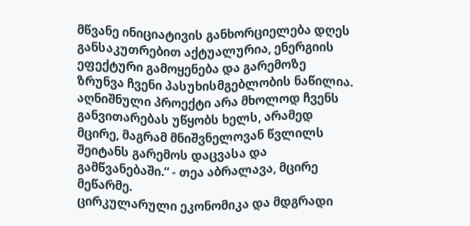მწვანე ინიციატივის განხორციელება დღეს განსაკუთრებით აქტუალურია, ენერგიის ეფექტური გამოყენება და გარემოზე ზრუნვა ჩვენი პასუხისმგებლობის ნაწილია. აღნიშნული პროექტი არა მხოლოდ ჩვენს განვითარებას უწყობს ხელს, არამედ მცირე, მაგრამ მნიშვნელოვან წვლილს შეიტანს გარემოს დაცვასა და გამწვანებაში.“ - თეა აბრალავა, მცირე მეწარმე.
ცირკულარული ეკონომიკა და მდგრადი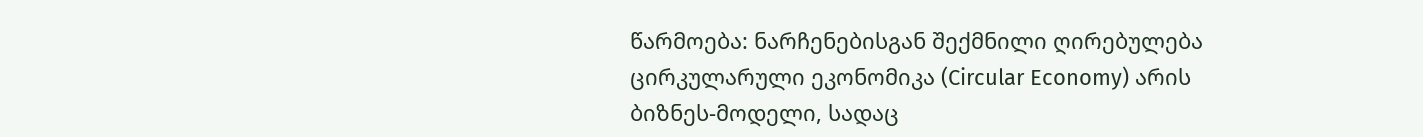წარმოება: ნარჩენებისგან შექმნილი ღირებულება
ცირკულარული ეკონომიკა (Circular Economy) არის ბიზნეს-მოდელი, სადაც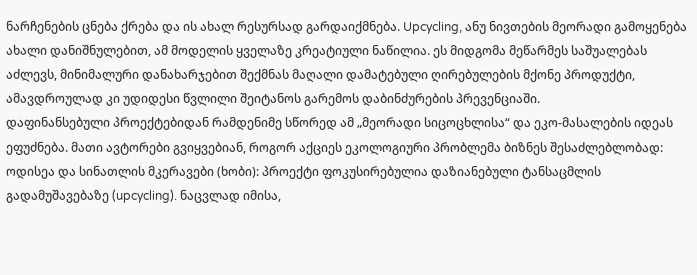ნარჩენების ცნება ქრება და ის ახალ რესურსად გარდაიქმნება. Upcycling, ანუ ნივთების მეორადი გამოყენება ახალი დანიშნულებით, ამ მოდელის ყველაზე კრეატიული ნაწილია. ეს მიდგომა მეწარმეს საშუალებას აძლევს, მინიმალური დანახარჯებით შექმნას მაღალი დამატებული ღირებულების მქონე პროდუქტი, ამავდროულად კი უდიდესი წვლილი შეიტანოს გარემოს დაბინძურების პრევენციაში.
დაფინანსებული პროექტებიდან რამდენიმე სწორედ ამ „მეორადი სიცოცხლისა“ და ეკო-მასალების იდეას ეფუძნება. მათი ავტორები გვიყვებიან, როგორ აქციეს ეკოლოგიური პრობლემა ბიზნეს შესაძლებლობად:
ოდისეა და სინათლის მკერავები (ხობი): პროექტი ფოკუსირებულია დაზიანებული ტანსაცმლის გადამუშავებაზე (upcycling). ნაცვლად იმისა,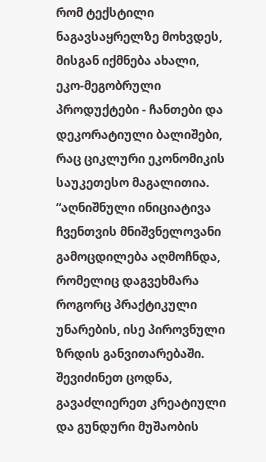რომ ტექსტილი ნაგავსაყრელზე მოხვდეს, მისგან იქმნება ახალი, ეკო-მეგობრული პროდუქტები - ჩანთები და დეკორატიული ბალიშები, რაც ციკლური ეკონომიკის საუკეთესო მაგალითია.
“აღნიშნული ინიციატივა ჩვენთვის მნიშვნელოვანი გამოცდილება აღმოჩნდა, რომელიც დაგვეხმარა როგორც პრაქტიკული უნარების, ისე პიროვნული ზრდის განვითარებაში. შევიძინეთ ცოდნა, გავაძლიერეთ კრეატიული და გუნდური მუშაობის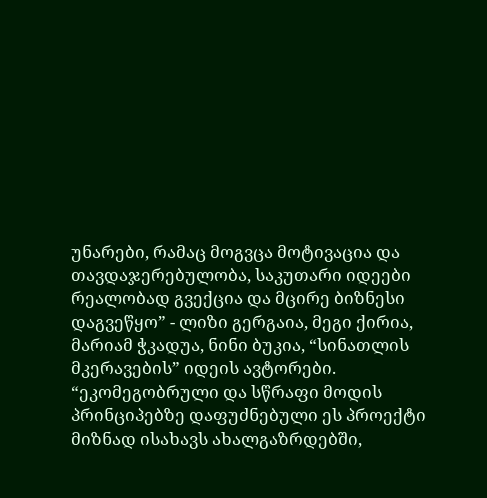უნარები, რამაც მოგვცა მოტივაცია და თავდაჯერებულობა, საკუთარი იდეები რეალობად გვექცია და მცირე ბიზნესი დაგვეწყო” - ლიზი გერგაია, მეგი ქირია, მარიამ ჭკადუა, ნინი ბუკია, “სინათლის მკერავების” იდეის ავტორები.
“ეკომეგობრული და სწრაფი მოდის პრინციპებზე დაფუძნებული ეს პროექტი მიზნად ისახავს ახალგაზრდებში,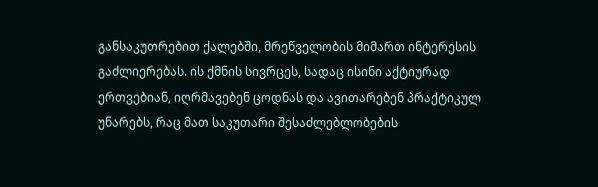განსაკუთრებით ქალებში, მრეწველობის მიმართ ინტერესის გაძლიერებას. ის ქმნის სივრცეს, სადაც ისინი აქტიურად ერთვებიან, იღრმავებენ ცოდნას და ავითარებენ პრაქტიკულ უნარებს, რაც მათ საკუთარი შესაძლებლობების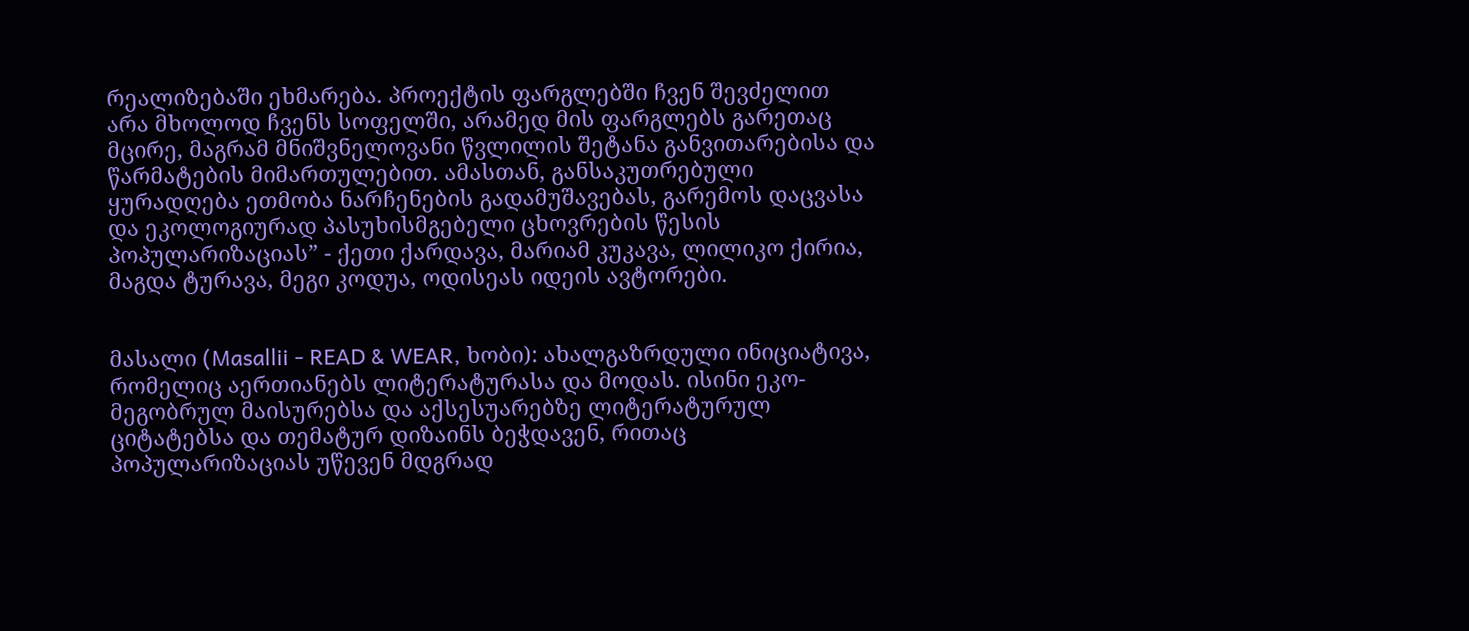რეალიზებაში ეხმარება. პროექტის ფარგლებში ჩვენ შევძელით არა მხოლოდ ჩვენს სოფელში, არამედ მის ფარგლებს გარეთაც მცირე, მაგრამ მნიშვნელოვანი წვლილის შეტანა განვითარებისა და წარმატების მიმართულებით. ამასთან, განსაკუთრებული ყურადღება ეთმობა ნარჩენების გადამუშავებას, გარემოს დაცვასა და ეკოლოგიურად პასუხისმგებელი ცხოვრების წესის პოპულარიზაციას” - ქეთი ქარდავა, მარიამ კუკავა, ლილიკო ქირია, მაგდა ტურავა, მეგი კოდუა, ოდისეას იდეის ავტორები.


მასალი (Masallii - READ & WEAR, ხობი): ახალგაზრდული ინიციატივა, რომელიც აერთიანებს ლიტერატურასა და მოდას. ისინი ეკო-მეგობრულ მაისურებსა და აქსესუარებზე ლიტერატურულ ციტატებსა და თემატურ დიზაინს ბეჭდავენ, რითაც პოპულარიზაციას უწევენ მდგრად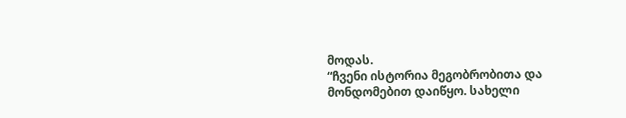მოდას.
“ჩვენი ისტორია მეგობრობითა და მონდომებით დაიწყო. სახელი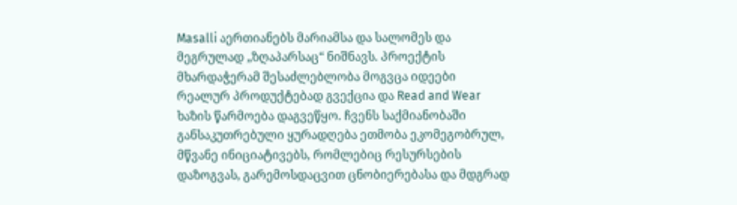Masalli აერთიანებს მარიამსა და სალომეს და მეგრულად „ზღაპარსაც“ ნიშნავს. პროექტის მხარდაჭერამ შესაძლებლობა მოგვცა იდეები რეალურ პროდუქტებად გვექცია და Read and Wear ხაზის წარმოება დაგვეწყო. ჩვენს საქმიანობაში განსაკუთრებული ყურადღება ეთმობა ეკომეგობრულ, მწვანე ინიციატივებს, რომლებიც რესურსების დაზოგვას, გარემოსდაცვით ცნობიერებასა და მდგრად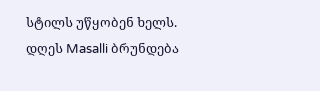სტილს უწყობენ ხელს. დღეს Masalli ბრუნდება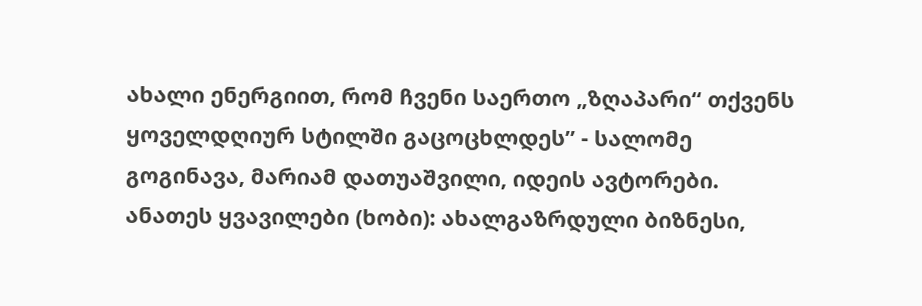ახალი ენერგიით, რომ ჩვენი საერთო „ზღაპარი“ თქვენს ყოველდღიურ სტილში გაცოცხლდეს” - სალომე გოგინავა, მარიამ დათუაშვილი, იდეის ავტორები.
ანათეს ყვავილები (ხობი): ახალგაზრდული ბიზნესი,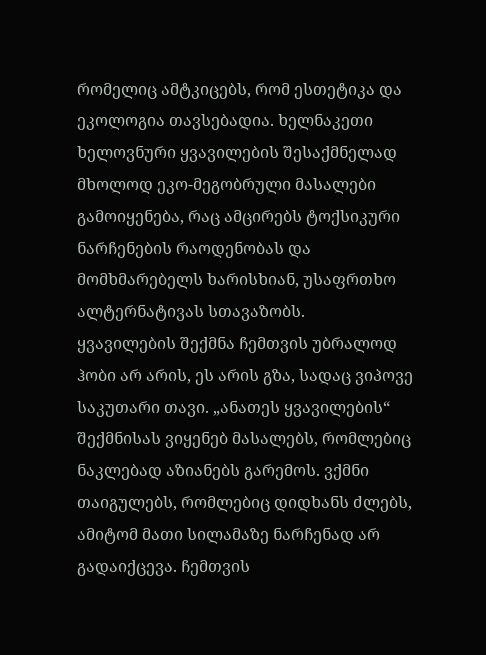რომელიც ამტკიცებს, რომ ესთეტიკა და ეკოლოგია თავსებადია. ხელნაკეთი ხელოვნური ყვავილების შესაქმნელად მხოლოდ ეკო-მეგობრული მასალები გამოიყენება, რაც ამცირებს ტოქსიკური ნარჩენების რაოდენობას და მომხმარებელს ხარისხიან, უსაფრთხო ალტერნატივას სთავაზობს.
ყვავილების შექმნა ჩემთვის უბრალოდ ჰობი არ არის, ეს არის გზა, სადაც ვიპოვე საკუთარი თავი. „ანათეს ყვავილების“ შექმნისას ვიყენებ მასალებს, რომლებიც ნაკლებად აზიანებს გარემოს. ვქმნი თაიგულებს, რომლებიც დიდხანს ძლებს, ამიტომ მათი სილამაზე ნარჩენად არ გადაიქცევა. ჩემთვის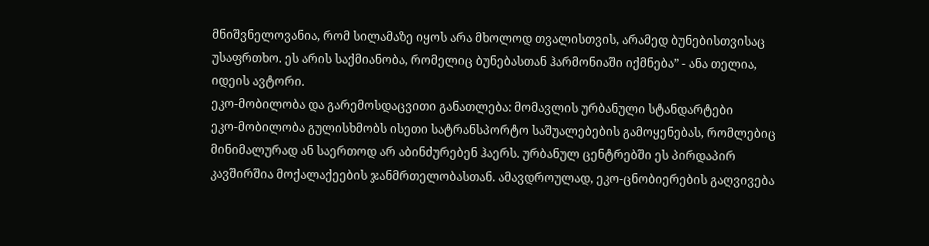მნიშვნელოვანია, რომ სილამაზე იყოს არა მხოლოდ თვალისთვის, არამედ ბუნებისთვისაც უსაფრთხო. ეს არის საქმიანობა, რომელიც ბუნებასთან ჰარმონიაში იქმნება” - ანა თელია, იდეის ავტორი.
ეკო-მობილობა და გარემოსდაცვითი განათლება: მომავლის ურბანული სტანდარტები
ეკო-მობილობა გულისხმობს ისეთი სატრანსპორტო საშუალებების გამოყენებას, რომლებიც მინიმალურად ან საერთოდ არ აბინძურებენ ჰაერს. ურბანულ ცენტრებში ეს პირდაპირ კავშირშია მოქალაქეების ჯანმრთელობასთან. ამავდროულად, ეკო-ცნობიერების გაღვივება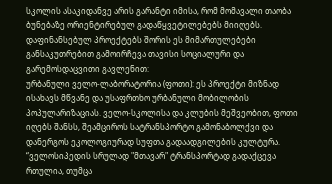სკოლის ასაკიდანვე არის გარანტი იმისა, რომ მომავალი თაობა ბუნებაზე ორიენტირებულ გადაწყვეტილებებს მიიღებს.
დაფინანსებულ პროექტებს შორის ეს მიმართულებები განსაკუთრებით გამოირჩევა თავისი სოციალური და გარემოსდაცვითი გავლენით:
ურბანული ველო-ლაბორატორია (ფოთი): ეს პროექტი მიზნად ისახავს მწვანე და უსაფრთხო ურბანული მობილობის პოპულარიზაციას. ველო-სკოლისა და კლუბის მეშვეობით, ფოთი იღებს შანსს, შეამციროს სატრანსპორტო გამონაბოლქვი და დანერგოს ეკოლოგიურად სუფთა გადაადგილების კულტურა.
“ველოსიპედის სრულად "მთავარ" ტრანსპორტად გადაქცევა რთულია, თუმცა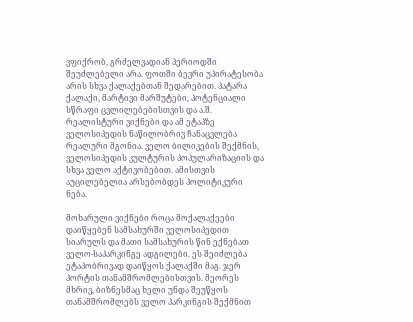ვფიქრობ, გრძელვადიან პერიოდში შეუძლებელი არა. ფოთში ბევრი უპირატესობა არის სხვა ქალაქებთან შედარებით. პატარა ქალაქი, მარტივი მარშუტები, პოტენციალი სწრაფი ცვლილებებისთვის და ა.შ. რეალისტური ვიქნები და ამ ეტაპზე ველოსიპედის ნაწილობრივ ჩანაცვლება რეალური მგონია. ველო ბილიკების შექმნის, ველოსიპედის კულტურის პოპულარიზაციის და სხვა ველო აქტივობებით. ამისთვის აუცილებელია არსებობდეს პოლიტიკური ნება.

მოხარული ვიქნები როცა მოქალაქეები დაიწყებენ სამსახურში ველოსიპედით სიარულს და მათი სამსახურის წინ ექნებათ ველო-საპარკინგე ადგილები. ეს შეიძლება ეტაპობრივად დაიწყოს ქალაქში მაგ. ჯერ პორტის თანამშრომლებისთვის. მეორეს მხრივ, ბიზნესმაც ხელი უნდა შეუწყოს თანამშრომლებს ველო პარკინგის შექმნით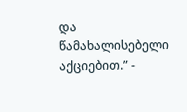და წამახალისებელი აქციებით.” -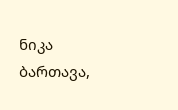ნიკა ბართავა,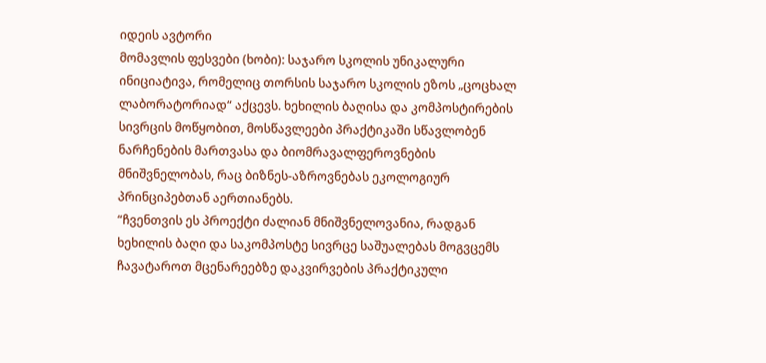იდეის ავტორი
მომავლის ფესვები (ხობი): საჯარო სკოლის უნიკალური ინიციატივა, რომელიც თორსის საჯარო სკოლის ეზოს „ცოცხალ ლაბორატორიად“ აქცევს. ხეხილის ბაღისა და კომპოსტირების სივრცის მოწყობით, მოსწავლეები პრაქტიკაში სწავლობენ ნარჩენების მართვასა და ბიომრავალფეროვნების მნიშვნელობას, რაც ბიზნეს-აზროვნებას ეკოლოგიურ პრინციპებთან აერთიანებს.
“ჩვენთვის ეს პროექტი ძალიან მნიშვნელოვანია, რადგან ხეხილის ბაღი და საკომპოსტე სივრცე საშუალებას მოგვცემს ჩავატაროთ მცენარეებზე დაკვირვების პრაქტიკული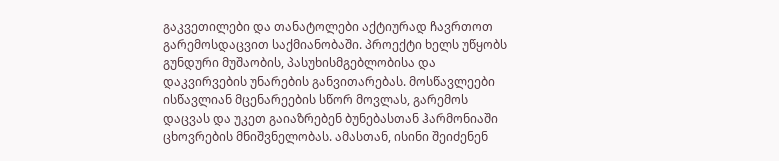გაკვეთილები და თანატოლები აქტიურად ჩავრთოთ გარემოსდაცვით საქმიანობაში. პროექტი ხელს უწყობს გუნდური მუშაობის, პასუხისმგებლობისა და დაკვირვების უნარების განვითარებას. მოსწავლეები ისწავლიან მცენარეების სწორ მოვლას, გარემოს დაცვას და უკეთ გაიაზრებენ ბუნებასთან ჰარმონიაში ცხოვრების მნიშვნელობას. ამასთან, ისინი შეიძენენ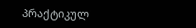პრაქტიკულ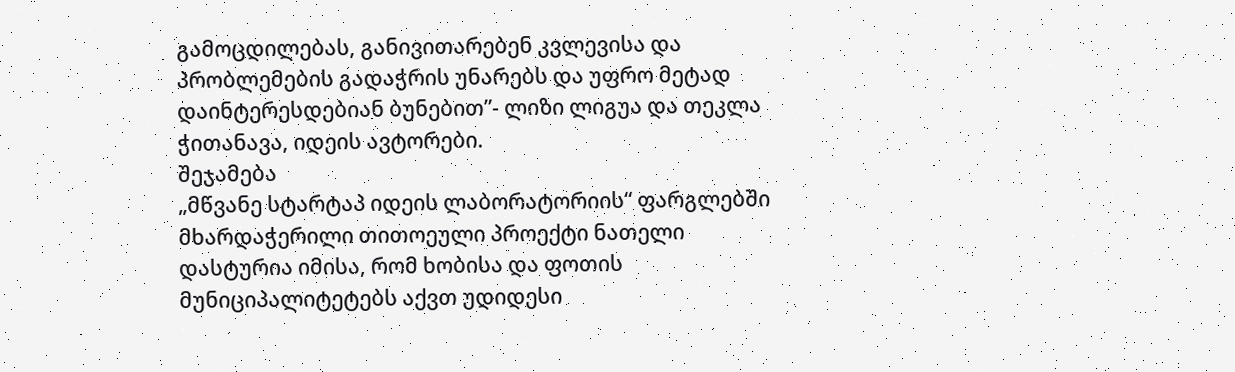გამოცდილებას, განივითარებენ კვლევისა და პრობლემების გადაჭრის უნარებს და უფრო მეტად დაინტერესდებიან ბუნებით”- ლიზი ლიგუა და თეკლა ჭითანავა, იდეის ავტორები.
შეჯამება
„მწვანე სტარტაპ იდეის ლაბორატორიის“ ფარგლებში მხარდაჭერილი თითოეული პროექტი ნათელი დასტურია იმისა, რომ ხობისა და ფოთის მუნიციპალიტეტებს აქვთ უდიდესი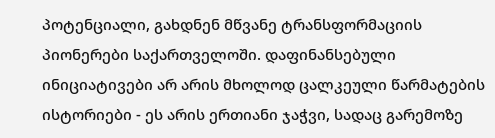პოტენციალი, გახდნენ მწვანე ტრანსფორმაციის პიონერები საქართველოში. დაფინანსებული ინიციატივები არ არის მხოლოდ ცალკეული წარმატების ისტორიები - ეს არის ერთიანი ჯაჭვი, სადაც გარემოზე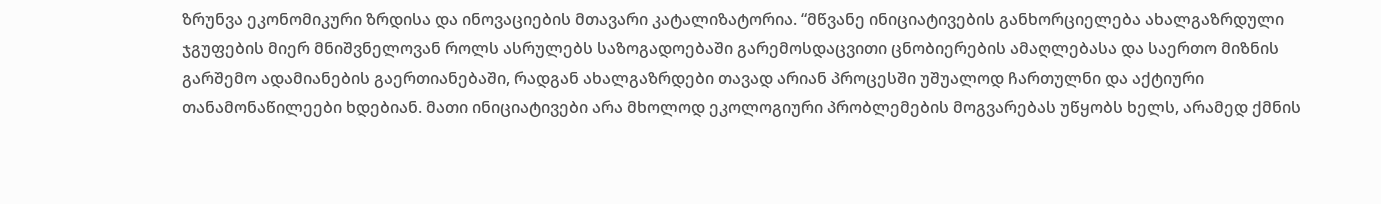ზრუნვა ეკონომიკური ზრდისა და ინოვაციების მთავარი კატალიზატორია. “მწვანე ინიციატივების განხორციელება ახალგაზრდული ჯგუფების მიერ მნიშვნელოვან როლს ასრულებს საზოგადოებაში გარემოსდაცვითი ცნობიერების ამაღლებასა და საერთო მიზნის გარშემო ადამიანების გაერთიანებაში, რადგან ახალგაზრდები თავად არიან პროცესში უშუალოდ ჩართულნი და აქტიური თანამონაწილეები ხდებიან. მათი ინიციატივები არა მხოლოდ ეკოლოგიური პრობლემების მოგვარებას უწყობს ხელს, არამედ ქმნის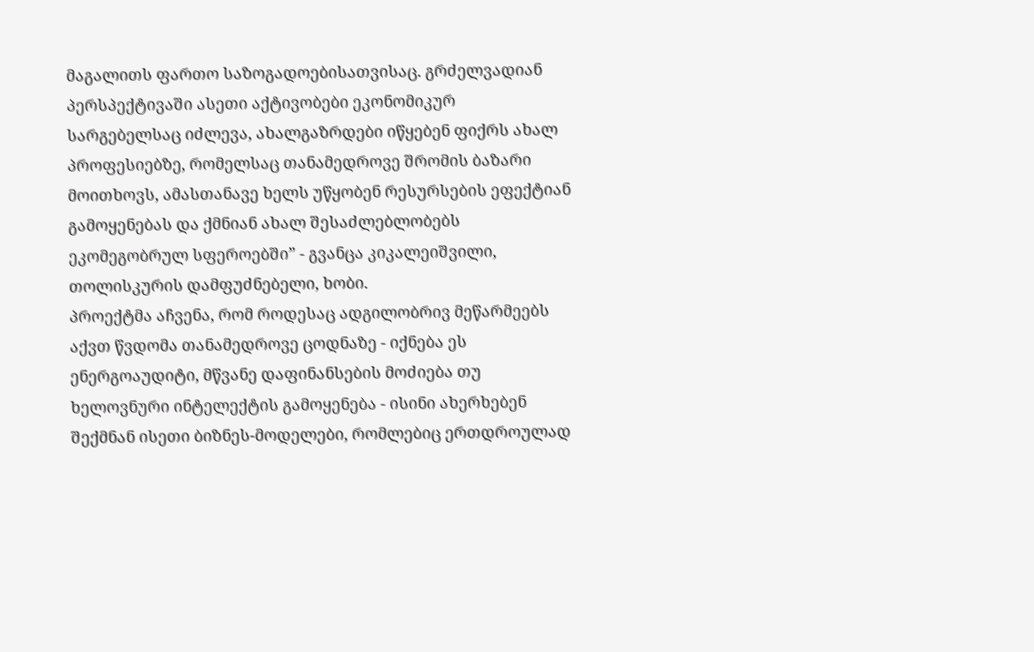მაგალითს ფართო საზოგადოებისათვისაც. გრძელვადიან პერსპექტივაში ასეთი აქტივობები ეკონომიკურ სარგებელსაც იძლევა, ახალგაზრდები იწყებენ ფიქრს ახალ პროფესიებზე, რომელსაც თანამედროვე შრომის ბაზარი მოითხოვს, ამასთანავე ხელს უწყობენ რესურსების ეფექტიან გამოყენებას და ქმნიან ახალ შესაძლებლობებს ეკომეგობრულ სფეროებში” - გვანცა კიკალეიშვილი, თოლისკურის დამფუძნებელი, ხობი.
პროექტმა აჩვენა, რომ როდესაც ადგილობრივ მეწარმეებს აქვთ წვდომა თანამედროვე ცოდნაზე - იქნება ეს ენერგოაუდიტი, მწვანე დაფინანსების მოძიება თუ ხელოვნური ინტელექტის გამოყენება - ისინი ახერხებენ შექმნან ისეთი ბიზნეს-მოდელები, რომლებიც ერთდროულად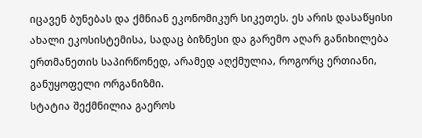იცავენ ბუნებას და ქმნიან ეკონომიკურ სიკეთეს. ეს არის დასაწყისი ახალი ეკოსისტემისა, სადაც ბიზნესი და გარემო აღარ განიხილება ერთმანეთის საპირწონედ, არამედ აღქმულია, როგორც ერთიანი, განუყოფელი ორგანიზმი.
სტატია შექმნილია გაეროს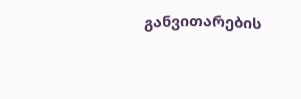განვითარების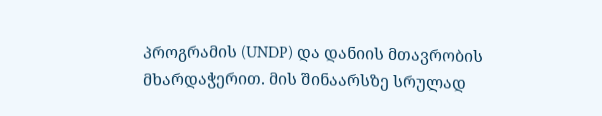პროგრამის (UNDP) და დანიის მთავრობის მხარდაჭერით. მის შინაარსზე სრულად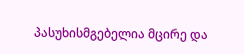პასუხისმგებელია მცირე და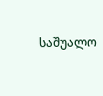საშუალო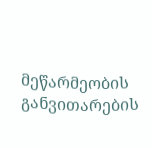მეწარმეობის განვითარების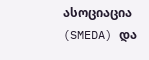ასოციაცია (SMEDA) და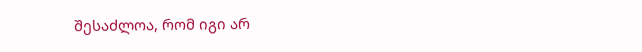შესაძლოა, რომ იგი არ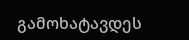გამოხატავდეს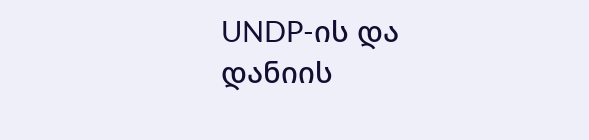UNDP-ის და დანიის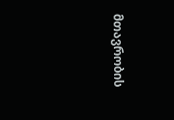მთავრობის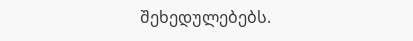შეხედულებებს.